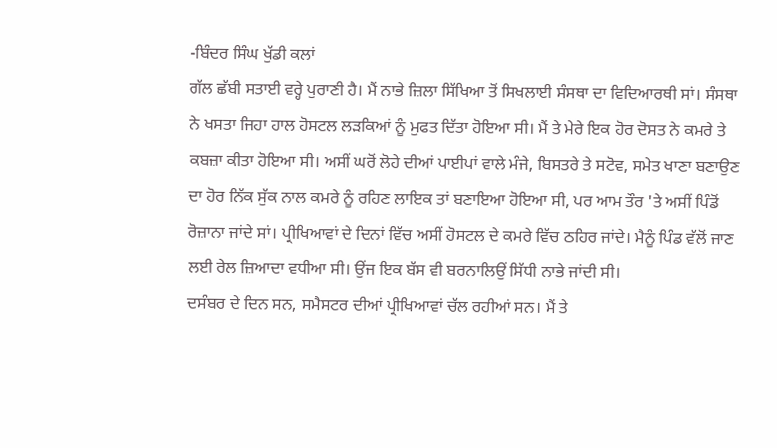-ਬਿੰਦਰ ਸਿੰਘ ਖੁੱਡੀ ਕਲਾਂ
ਗੱਲ ਛੱਬੀ ਸਤਾਈ ਵਰ੍ਹੇ ਪੁਰਾਣੀ ਹੈ। ਮੈਂ ਨਾਭੇ ਜ਼ਿਲਾ ਸਿੱਖਿਆ ਤੋਂ ਸਿਖਲਾਈ ਸੰਸਥਾ ਦਾ ਵਿਦਿਆਰਥੀ ਸਾਂ। ਸੰਸਥਾ ਨੇ ਖਸਤਾ ਜਿਹਾ ਹਾਲ ਹੋਸਟਲ ਲੜਕਿਆਂ ਨੂੰ ਮੁਫਤ ਦਿੱਤਾ ਹੋਇਆ ਸੀ। ਮੈਂ ਤੇ ਮੇਰੇ ਇਕ ਹੋਰ ਦੋਸਤ ਨੇ ਕਮਰੇ ਤੇ ਕਬਜ਼ਾ ਕੀਤਾ ਹੋਇਆ ਸੀ। ਅਸੀਂ ਘਰੋਂ ਲੋਹੇ ਦੀਆਂ ਪਾਈਪਾਂ ਵਾਲੇ ਮੰਜੇ, ਬਿਸਤਰੇ ਤੇ ਸਟੋਵ, ਸਮੇਤ ਖਾਣਾ ਬਣਾਉਣ ਦਾ ਹੋਰ ਨਿੱਕ ਸੁੱਕ ਨਾਲ ਕਮਰੇ ਨੂੰ ਰਹਿਣ ਲਾਇਕ ਤਾਂ ਬਣਾਇਆ ਹੋਇਆ ਸੀ, ਪਰ ਆਮ ਤੌਰ 'ਤੇ ਅਸੀਂ ਪਿੰਡੋਂ ਰੋਜ਼ਾਨਾ ਜਾਂਦੇ ਸਾਂ। ਪ੍ਰੀਖਿਆਵਾਂ ਦੇ ਦਿਨਾਂ ਵਿੱਚ ਅਸੀਂ ਹੋਸਟਲ ਦੇ ਕਮਰੇ ਵਿੱਚ ਠਹਿਰ ਜਾਂਦੇ। ਮੈਨੂੰ ਪਿੰਡ ਵੱਲੋਂ ਜਾਣ ਲਈ ਰੇਲ ਜ਼ਿਆਦਾ ਵਧੀਆ ਸੀ। ਉਂਜ ਇਕ ਬੱਸ ਵੀ ਬਰਨਾਲਿਉਂ ਸਿੱਧੀ ਨਾਭੇ ਜਾਂਦੀ ਸੀ।
ਦਸੰਬਰ ਦੇ ਦਿਨ ਸਨ, ਸਮੈਸਟਰ ਦੀਆਂ ਪ੍ਰੀਖਿਆਵਾਂ ਚੱਲ ਰਹੀਆਂ ਸਨ। ਮੈਂ ਤੇ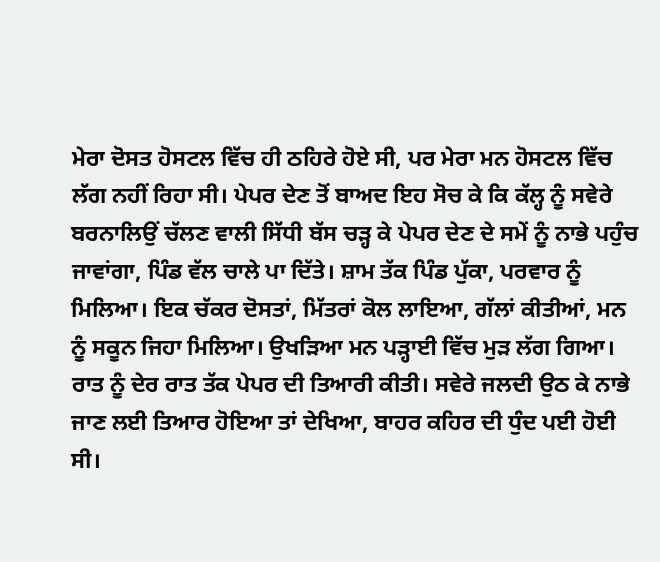ਮੇਰਾ ਦੋਸਤ ਹੋਸਟਲ ਵਿੱਚ ਹੀ ਠਹਿਰੇ ਹੋਏ ਸੀ, ਪਰ ਮੇਰਾ ਮਨ ਹੋਸਟਲ ਵਿੱਚ ਲੱਗ ਨਹੀਂ ਰਿਹਾ ਸੀ। ਪੇਪਰ ਦੇਣ ਤੋਂ ਬਾਅਦ ਇਹ ਸੋਚ ਕੇ ਕਿ ਕੱਲ੍ਹ ਨੂੰ ਸਵੇਰੇ ਬਰਨਾਲਿਉਂ ਚੱਲਣ ਵਾਲੀ ਸਿੱਧੀ ਬੱਸ ਚੜ੍ਹ ਕੇ ਪੇਪਰ ਦੇਣ ਦੇ ਸਮੇਂ ਨੂੰ ਨਾਭੇ ਪਹੁੰਚ ਜਾਵਾਂਗਾ, ਪਿੰਡ ਵੱਲ ਚਾਲੇ ਪਾ ਦਿੱਤੇ। ਸ਼ਾਮ ਤੱਕ ਪਿੰਡ ਪੁੱਕਾ, ਪਰਵਾਰ ਨੂੰ ਮਿਲਿਆ। ਇਕ ਚੱਕਰ ਦੋਸਤਾਂ, ਮਿੱਤਰਾਂ ਕੋਲ ਲਾਇਆ, ਗੱਲਾਂ ਕੀਤੀਆਂ, ਮਨ ਨੂੰ ਸਕੂਨ ਜਿਹਾ ਮਿਲਿਆ। ਉਖੜਿਆ ਮਨ ਪੜ੍ਹਾਈ ਵਿੱਚ ਮੁੜ ਲੱਗ ਗਿਆ। ਰਾਤ ਨੂੰ ਦੇਰ ਰਾਤ ਤੱਕ ਪੇਪਰ ਦੀ ਤਿਆਰੀ ਕੀਤੀ। ਸਵੇਰੇ ਜਲਦੀ ਉਠ ਕੇ ਨਾਭੇ ਜਾਣ ਲਈ ਤਿਆਰ ਹੋਇਆ ਤਾਂ ਦੇਖਿਆ, ਬਾਹਰ ਕਹਿਰ ਦੀ ਧੁੰਦ ਪਈ ਹੋਈ ਸੀ।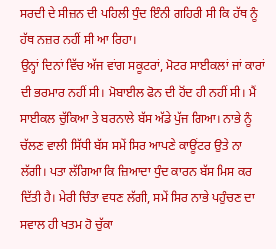ਸਰਦੀ ਦੇ ਸੀਜ਼ਨ ਦੀ ਪਹਿਲੀ ਧੁੰਦ ਇੰਨੀ ਗਹਿਰੀ ਸੀ ਕਿ ਹੱਥ ਨੂੰ ਹੱਥ ਨਜ਼ਰ ਨਹੀਂ ਸੀ ਆ ਰਿਹਾ।
ਉਨ੍ਹਾਂ ਦਿਨਾਂ ਵਿੱਚ ਅੱਜ ਵਾਂਗ ਸਕੂਟਰਾਂ, ਮੋਟਰ ਸਾਈਕਲਾਂ ਜਾਂ ਕਾਰਾਂ ਦੀ ਭਰਮਾਰ ਨਹੀਂ ਸੀ। ਮੋਬਾਈਲ ਫੋਨ ਦੀ ਹੋਂਦ ਹੀ ਨਹੀਂ ਸੀ। ਮੈਂ ਸਾਈਕਲ ਚੁੱਕਿਆ ਤੇ ਬਰਨਾਲੇ ਬੱਸ ਅੱਡੇ ਪੁੱਜ ਗਿਆ। ਨਾਭੇ ਨੂੰ ਚੱਲਣ ਵਾਲੀ ਸਿੱਧੀ ਬੱਸ ਸਮੇਂ ਸਿਰ ਆਪਣੇ ਕਾਊਂਟਰ ਉਤੇ ਨਾ ਲੱਗੀ। ਪਤਾ ਲੱਗਿਆ ਕਿ ਜ਼ਿਆਦਾ ਧੁੰਦ ਕਾਰਨ ਬੱਸ ਮਿਸ ਕਰ ਦਿੱਤੀ ਹੈ। ਮੇਰੀ ਚਿੰਤਾ ਵਧਣ ਲੱਗੀ, ਸਮੇਂ ਸਿਰ ਨਾਭੇ ਪਹੁੰਚਣ ਦਾ ਸਵਾਲ ਹੀ ਖਤਮ ਹੋ ਚੁੱਕਾ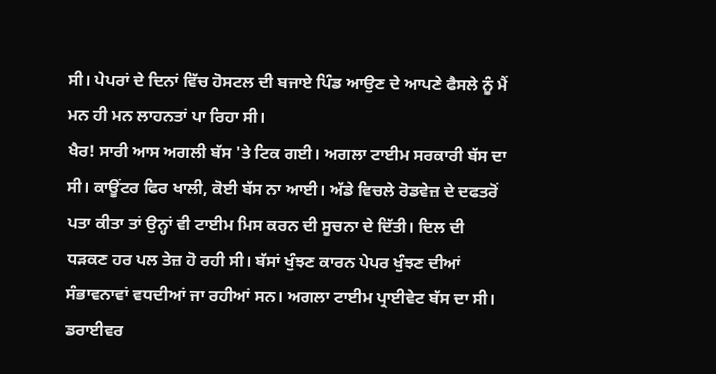ਸੀ। ਪੇਪਰਾਂ ਦੇ ਦਿਨਾਂ ਵਿੱਚ ਹੋਸਟਲ ਦੀ ਬਜਾਏ ਪਿੰਡ ਆਉਣ ਦੇ ਆਪਣੇ ਫੈਸਲੇ ਨੂੰ ਮੈਂ ਮਨ ਹੀ ਮਨ ਲਾਹਨਤਾਂ ਪਾ ਰਿਹਾ ਸੀ।
ਖੈਰ! ਸਾਰੀ ਆਸ ਅਗਲੀ ਬੱਸ 'ਤੇ ਟਿਕ ਗਈ। ਅਗਲਾ ਟਾਈਮ ਸਰਕਾਰੀ ਬੱਸ ਦਾ ਸੀ। ਕਾਊਂਟਰ ਫਿਰ ਖਾਲੀ, ਕੋਈ ਬੱਸ ਨਾ ਆਈ। ਅੱਡੇ ਵਿਚਲੇ ਰੋਡਵੇਜ਼ ਦੇ ਦਫਤਰੋਂ ਪਤਾ ਕੀਤਾ ਤਾਂ ਉਨ੍ਹਾਂ ਵੀ ਟਾਈਮ ਮਿਸ ਕਰਨ ਦੀ ਸੂਚਨਾ ਦੇ ਦਿੱਤੀ। ਦਿਲ ਦੀ ਧੜਕਣ ਹਰ ਪਲ ਤੇਜ਼ ਹੋ ਰਹੀ ਸੀ। ਬੱਸਾਂ ਖੁੰਝਣ ਕਾਰਨ ਪੇਪਰ ਖੁੰਝਣ ਦੀਆਂ ਸੰਭਾਵਨਾਵਾਂ ਵਧਦੀਆਂ ਜਾ ਰਹੀਆਂ ਸਨ। ਅਗਲਾ ਟਾਈਮ ਪ੍ਰਾਈਵੇਟ ਬੱਸ ਦਾ ਸੀ। ਡਰਾਈਵਰ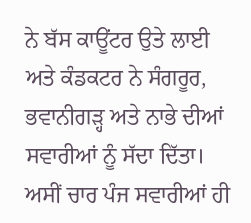ਨੇ ਬੱਸ ਕਾਊਂਟਰ ਉਤੇ ਲਾਈ ਅਤੇ ਕੰਡਕਟਰ ਨੇ ਸੰਗਰੂਰ, ਭਵਾਨੀਗੜ੍ਹ ਅਤੇ ਨਾਭੇ ਦੀਆਂ ਸਵਾਰੀਆਂ ਨੂੰ ਸੱਦਾ ਦਿੱਤਾ। ਅਸੀਂ ਚਾਰ ਪੰਜ ਸਵਾਰੀਆਂ ਹੀ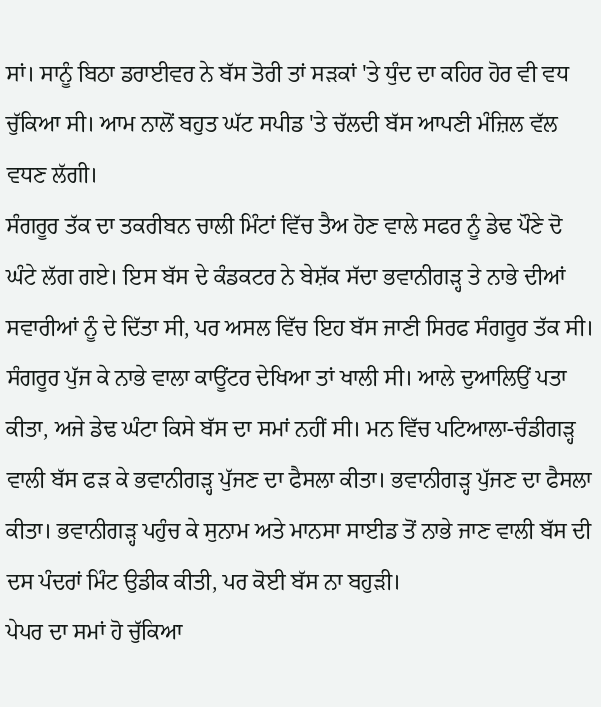ਸਾਂ। ਸਾਨੂੰ ਬਿਠਾ ਡਰਾਈਵਰ ਨੇ ਬੱਸ ਤੋਰੀ ਤਾਂ ਸੜਕਾਂ 'ਤੇ ਧੁੰਦ ਦਾ ਕਹਿਰ ਹੋਰ ਵੀ ਵਧ ਚੁੱਕਿਆ ਸੀ। ਆਮ ਨਾਲੋਂ ਬਹੁਤ ਘੱਟ ਸਪੀਡ 'ਤੇ ਚੱਲਦੀ ਬੱਸ ਆਪਣੀ ਮੰਜ਼ਿਲ ਵੱਲ ਵਧਣ ਲੱਗੀ।
ਸੰਗਰੂਰ ਤੱਕ ਦਾ ਤਕਰੀਬਨ ਚਾਲੀ ਮਿੰਟਾਂ ਵਿੱਚ ਤੈਅ ਹੋਣ ਵਾਲੇ ਸਫਰ ਨੂੰ ਡੇਢ ਪੌਣੇ ਦੋ ਘੰਟੇ ਲੱਗ ਗਏ। ਇਸ ਬੱਸ ਦੇ ਕੰਡਕਟਰ ਨੇ ਬੇਸ਼ੱਕ ਸੱਦਾ ਭਵਾਨੀਗੜ੍ਹ ਤੇ ਨਾਭੇ ਦੀਆਂ ਸਵਾਰੀਆਂ ਨੂੰ ਦੇ ਦਿੱਤਾ ਸੀ, ਪਰ ਅਸਲ ਵਿੱਚ ਇਹ ਬੱਸ ਜਾਣੀ ਸਿਰਫ ਸੰਗਰੂਰ ਤੱਕ ਸੀ। ਸੰਗਰੂਰ ਪੁੱਜ ਕੇ ਨਾਭੇ ਵਾਲਾ ਕਾਊਂਟਰ ਦੇਖਿਆ ਤਾਂ ਖਾਲੀ ਸੀ। ਆਲੇ ਦੁਆਲਿਉਂ ਪਤਾ ਕੀਤਾ, ਅਜੇ ਡੇਢ ਘੰਟਾ ਕਿਸੇ ਬੱਸ ਦਾ ਸਮਾਂ ਨਹੀਂ ਸੀ। ਮਨ ਵਿੱਚ ਪਟਿਆਲਾ-ਚੰਡੀਗੜ੍ਹ ਵਾਲੀ ਬੱਸ ਫੜ ਕੇ ਭਵਾਨੀਗੜ੍ਹ ਪੁੱਜਣ ਦਾ ਫੈਸਲਾ ਕੀਤਾ। ਭਵਾਨੀਗੜ੍ਹ ਪੁੱਜਣ ਦਾ ਫੈਸਲਾ ਕੀਤਾ। ਭਵਾਨੀਗੜ੍ਹ ਪਹੁੰਚ ਕੇ ਸੁਨਾਮ ਅਤੇ ਮਾਨਸਾ ਸਾਈਡ ਤੋਂ ਨਾਭੇ ਜਾਣ ਵਾਲੀ ਬੱਸ ਦੀ ਦਸ ਪੰਦਰਾਂ ਮਿੰਟ ਉਡੀਕ ਕੀਤੀ, ਪਰ ਕੋਈ ਬੱਸ ਨਾ ਬਹੁੜੀ।
ਪੇਪਰ ਦਾ ਸਮਾਂ ਹੋ ਚੁੱਕਿਆ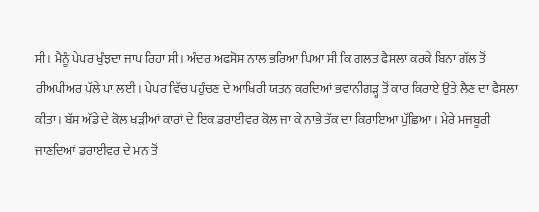ਸੀ। ਮੈਨੂੰ ਪੇਪਰ ਖੁੰਝਦਾ ਜਾਪ ਰਿਹਾ ਸੀ। ਅੰਦਰ ਅਫਸੋਸ ਨਾਲ ਭਰਿਆ ਪਿਆ ਸੀ ਕਿ ਗਲਤ ਫੈਸਲਾ ਕਰਕੇ ਬਿਨਾ ਗੱਲ ਤੋਂ ਰੀਅਪੀਅਰ ਪੱਲੇ ਪਾ ਲਈ। ਪੇਪਰ ਵਿੱਚ ਪਹੁੰਚਣ ਦੇ ਆਖਿਰੀ ਯਤਨ ਕਰਦਿਆਂ ਭਵਾਨੀਗੜ੍ਹ ਤੋਂ ਕਾਰ ਕਿਰਾਏ ਉਤੇ ਲੈਣ ਦਾ ਫੈਸਲਾ ਕੀਤਾ। ਬੱਸ ਅੱਡੇ ਦੇ ਕੋਲ ਖੜੀਆਂ ਕਾਰਾਂ ਦੇ ਇਕ ਡਰਾਈਵਰ ਕੋਲ ਜਾ ਕੇ ਨਾਭੇ ਤੱਕ ਦਾ ਕਿਰਾਇਆ ਪੁੱਛਿਆ। ਮੇਰੇ ਮਜਬੂਰੀ ਜਾਣਦਿਆਂ ਡਰਾਈਵਰ ਦੇ ਮਨ ਤੋਂ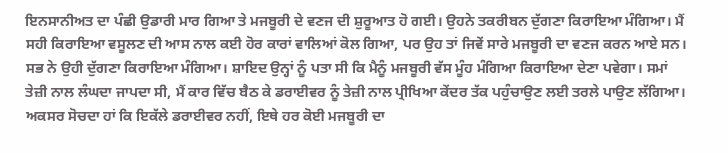ਇਨਸਾਨੀਅਤ ਦਾ ਪੰਛੀ ਉਡਾਰੀ ਮਾਰ ਗਿਆ ਤੇ ਮਜਬੂਰੀ ਦੇ ਵਣਜ ਦੀ ਸ਼ੁਰੂਆਤ ਹੋ ਗਈ। ਉਹਨੇ ਤਕਰੀਬਨ ਦੁੱਗਣਾ ਕਿਰਾਇਆ ਮੰਗਿਆ। ਮੈਂ ਸਹੀ ਕਿਰਾਇਆ ਵਸੂਲਣ ਦੀ ਆਸ ਨਾਲ ਕਈ ਹੋਰ ਕਾਰਾਂ ਵਾਲਿਆਂ ਕੋਲ ਗਿਆ, ਪਰ ਉਹ ਤਾਂ ਜਿਵੇਂ ਸਾਰੇ ਮਜਬੂਰੀ ਦਾ ਵਣਜ ਕਰਨ ਆਏ ਸਨ। ਸਭ ਨੇ ਉਹੀ ਦੁੱਗਣਾ ਕਿਰਾਇਆ ਮੰਗਿਆ। ਸ਼ਾਇਦ ਉਨ੍ਹਾਂ ਨੂੰ ਪਤਾ ਸੀ ਕਿ ਮੈਨੂੰ ਮਜਬੂਰੀ ਵੱਸ ਮੂੰਹ ਮੰਗਿਆ ਕਿਰਾਇਆ ਦੇਣਾ ਪਵੇਗਾ। ਸਮਾਂ ਤੇਜ਼ੀ ਨਾਲ ਲੰਘਦਾ ਜਾਪਦਾ ਸੀ, ਮੈਂ ਕਾਰ ਵਿੱਚ ਬੈਠ ਕੇ ਡਰਾਈਵਰ ਨੂੰ ਤੇਜ਼ੀ ਨਾਲ ਪ੍ਰੀਖਿਆ ਕੇਂਦਰ ਤੱਕ ਪਹੁੰਚਾਉਣ ਲਈ ਤਰਲੇ ਪਾਉਣ ਲੱਗਿਆ।
ਅਕਸਰ ਸੋਚਦਾ ਹਾਂ ਕਿ ਇਕੱਲੇ ਡਰਾਈਵਰ ਨਹੀਂ, ਇਥੇ ਹਰ ਕੋਈ ਮਜਬੂਰੀ ਦਾ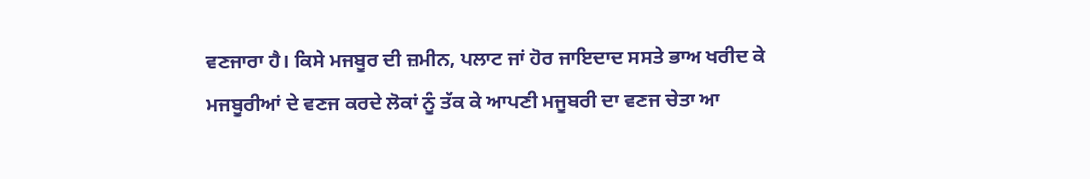ਵਣਜਾਰਾ ਹੈ। ਕਿਸੇ ਮਜਬੂਰ ਦੀ ਜ਼ਮੀਨ, ਪਲਾਟ ਜਾਂ ਹੋਰ ਜਾਇਦਾਦ ਸਸਤੇ ਭਾਅ ਖਰੀਦ ਕੇ ਮਜਬੂਰੀਆਂ ਦੇ ਵਣਜ ਕਰਦੇ ਲੋਕਾਂ ਨੂੰ ਤੱਕ ਕੇ ਆਪਣੀ ਮਜੂਬਰੀ ਦਾ ਵਣਜ ਚੇਤਾ ਆ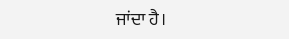ਜਾਂਦਾ ਹੈ।